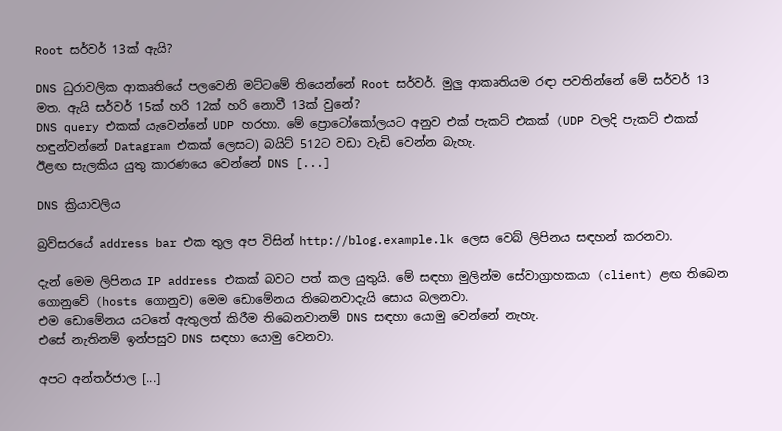Root සර්වර් 13ක් ඇයි?

DNS ධුරාවලික ආකෘතියේ පලවෙනි මට්ටමේ තියෙන්නේ Root සර්වර්. මුලු ආකෘතියම රඳා පවතින්නේ මේ සර්වර් 13 මත. ඇයි සර්වර් 15ක් හරි 12ක් හරි නොවී 13ක් වුනේ?
DNS query එකක් යැවෙන්නේ UDP හරහා. මේ ප්‍රොටෝකෝලයට අනුව එක් පැකට් එකක් (UDP වලදි පැකට් එකක් හඳුන්වන්නේ Datagram එකක් ලෙසට) බයිට් 512ට වඩා වැඩි වෙන්න බැහැ.
ඊළඟ සැලකිය යුතු කාරණයෙ වෙන්නේ DNS [...]

DNS ක්‍රියාවලිය

බ්‍රව්සරයේ address bar එක තුල අප විසින් http://blog.example.lk ලෙස වෙබ් ලිපිනය සඳහන් කරනවා.

දැන් මෙම ලිපිනය IP address එකක් බවට පත් කල යුතුයි. මේ සඳහා මුලින්ම සේවාග්‍රාහකයා (client) ළඟ තිබෙන ගොනුවේ (hosts ගොනුව) මෙම ඩොමේනය තිබෙනවාදැයි සොය බලනවා.
එම ඩොමේනය යටතේ ඇතුලත් කිරීම තිබෙනවානම් DNS සඳහා යොමු වෙන්නේ නැහැ.
එසේ නැතිනම් ඉන්පසුව DNS සඳහා යොමු වෙනවා.

අපට අන්තර්ජාල [...]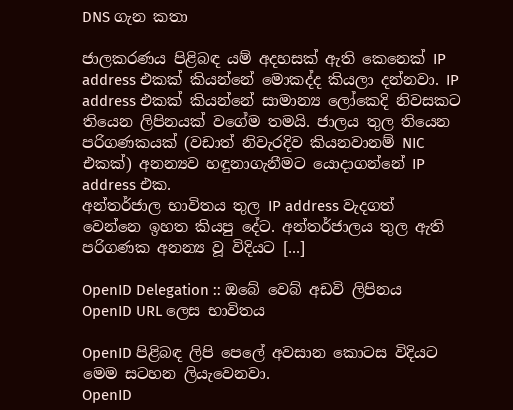DNS ගැන කතා

ජාලකරණය පිළිබඳ යම් අදහසක් ඇති කෙනෙක් IP address එකක් කියන්නේ මොකද්ද කියලා දන්නවා. IP address එකක් කියන්නේ සාමාන්‍ය ලෝකෙදි නිවසකට තියෙන ලිපිනයක් වගේම තමයි. ජාලය තුල තියෙන පරිගණකයක් (වඩාත් නිවැරදිව කියනවානම් NIC එකක්) අනන්‍යව හඳුනාගැනීමට යොදාගන්නේ IP address එක.
අන්තර්ජාල භාවිතය තුල IP address වැදගත් වෙන්නෙ ඉහත කියපු දේට. අන්තර්ජාලය තුල ඇති පරිගණක අනන්‍ය වූ විදියට [...]

OpenID Delegation :: ඔබේ වෙබ් අඩවි ලිපිනය OpenID URL ලෙස භාවිතය

OpenID පිළිබඳ ලිපි පෙලේ අවසාන කොටස විදියට මෙම සටහන ලියැවෙනවා.
OpenID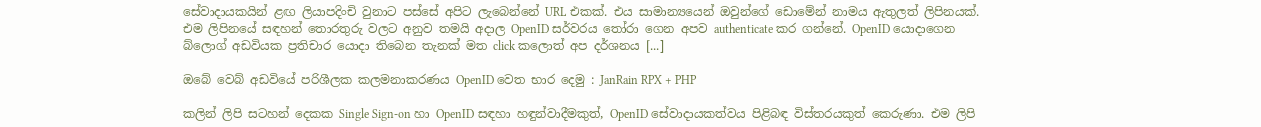සේවාදායකයින් ළඟ ලියාපදිංචි වුනාට පස්සේ අපිට ලැබෙන්නේ URL එකක්. එය සාමාන්‍යයෙන් ඔවුන්ගේ ඩොමේන් නාමය ඇතුලත් ලිපිනයක්. එම ලිපිනයේ සඳහන් තොරතුරු වලට අනුව තමයි අදාල OpenID සර්වරය තෝරා ගෙන අපව authenticate කර ගන්නේ. OpenID යොදාගෙන බ්ලොග් අඩවියක ප්‍රතිචාර යොදා තිබෙන තැනක් මත click කලොත් අප දර්ශනය [...]

ඔබේ වෙබ් අඩවියේ පරිශීලක කලමනාකරණය OpenID වෙත භාර දෙමු : JanRain RPX + PHP

කලින් ලිපි සටහන් දෙකක Single Sign-on හා OpenID සඳහා හඳුන්වාදීමකුත්, OpenID සේවාදායකත්වය පිළිබඳ විස්තරයකුත් කෙරුණා. එම ලිපි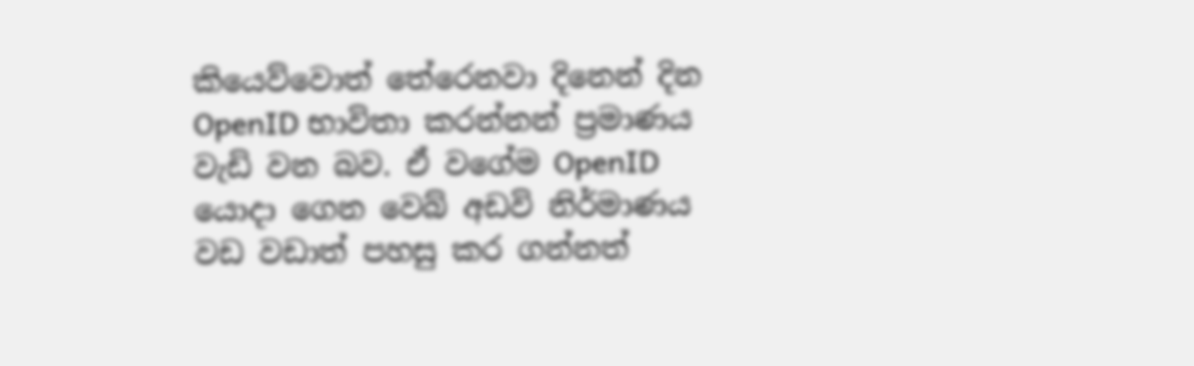කියෙව්වොත් තේරෙනවා දිනෙන් දින OpenID භාවිතා කරන්නන් ප්‍රමාණය වැඩි වන බව. ඒ වගේම OpenID යොදා ගෙන වෙබ් අඩවි නිර්මාණය වඩ වඩාත් පහසු කර ගන්නත්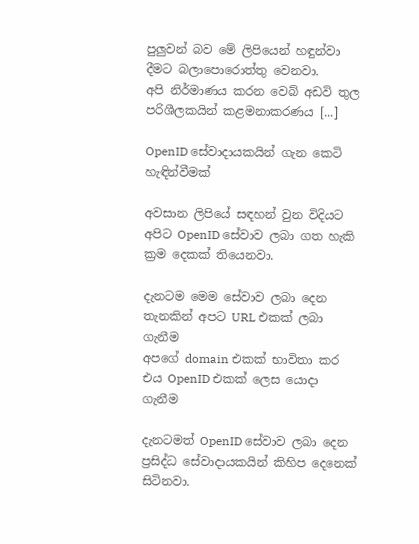පුලුවන් බව මේ ලිපියෙන් හඳුන්වා දීමට බලාපොරොත්තු වෙනවා.
අපි ‍නිර්මාණය කරන වෙබ් අඩවි තුල පරිශීලකයින් කළමනාකරණය [...]

OpenID සේවාදායකයින් ගැන කෙටි හැඳින්වීමක්

අවසාන ලිපියේ සඳහන් වුන විදියට අපිට OpenID සේවාව ලබා ගත හැකි ක්‍රම දෙකක් තියෙනවා.

දැනටම මෙම සේවාව ලබා දෙන තැනකින් අපට URL එකක් ලබා ගැනීම
අපගේ domain එකක් භාවිතා ‍කර එය OpenID එකක් ලෙස යොදා ගැනීම

දැනටමත් OpenID සේවාව ලබා දෙන ප්‍රසිද්ධ සේවාදායකයින් කිහිප දෙනෙක් සිටිනවා.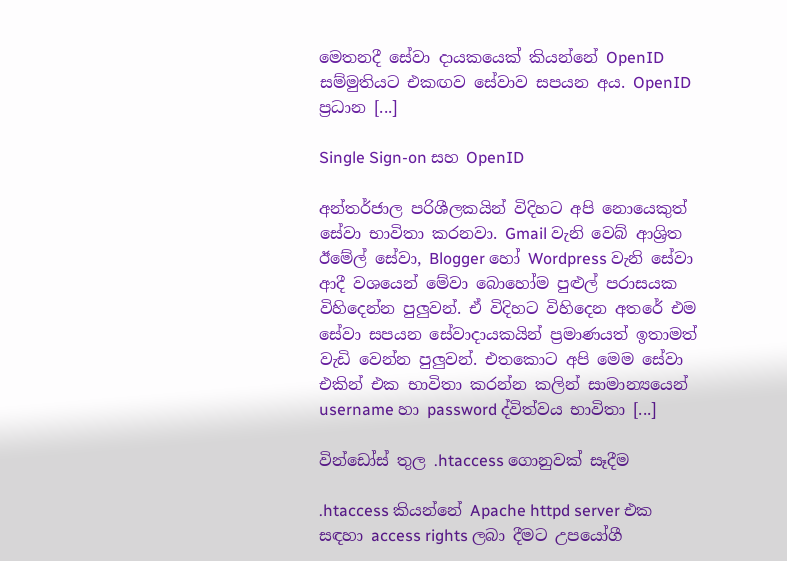මෙතනදී සේවා දායකයෙක් කියන්නේ OpenID සම්මුතියට එකඟව සේවාව සපයන අය. OpenID ප්‍රධාන [...]

Single Sign-on සහ OpenID

අන්තර්ජාල පරිශීලකයින් විදිහට අපි නොයෙකුත් සේවා භාවිතා කරනවා. Gmail වැනි වෙබ් ආශ්‍රිත ඊමේල් ‍සේවා, Blogger හෝ Wordpress වැනි සේවා ආදී වශයෙන් මේවා බොහෝම පුළුල් පරාසයක විහිදෙන්න පුලුවන්. ඒ විදිහට විහිදෙන අතරේ එම සේවා සපයන සේවාදායකයින් ප්‍රමාණයත් ඉතාමත් වැඩි වෙන්න පුලුවන්. එතකොට අපි මෙම සේවා එකින් එක භාවිතා කරන්න කලින් සාමාන්‍යයෙන් username හා password ද්විත්වය භාවිතා [...]

වින්ඩෝස් තුල .htaccess ගොනුවක් සෑදීම

.htaccess කියන්නේ Apache httpd server එක සඳහා access rights ලබා දීමට උපයෝගී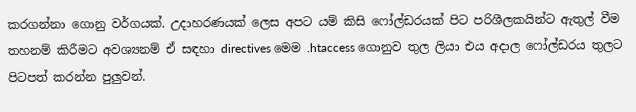කරගන්නා ගොනු වර්ගයක්. උදාහරණයක් ලෙස අපට යම් කිසි ෆෝල්ඩරයක් පිට පරිශීලකයින්ට ඇතුල් වීම තහනම් කිරීමට අවශ්‍යනම් ඒ සඳහා directives මෙම .htaccess ගොනුව තුල ලියා එය අදාල ෆෝල්ඩරය තුලට පිටපත් කරන්න පුලුවන්.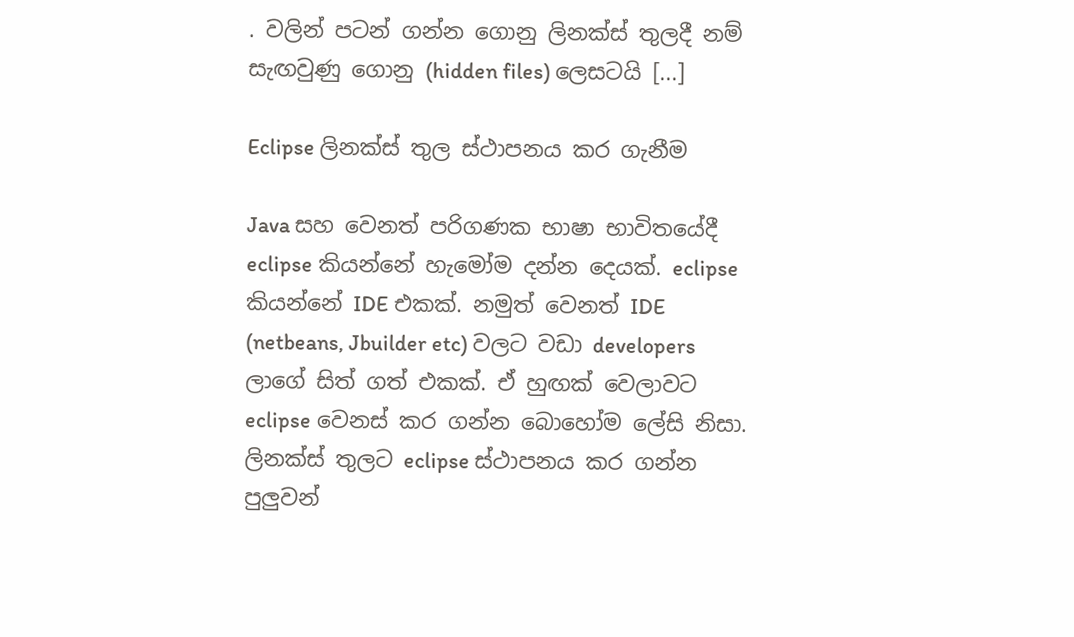. වලින් පටන් ගන්න ගොනු ලිනක්ස් තුලදී නම් සැඟවුණු ගොනු (hidden files) ලෙසටයි [...]

Eclipse ලිනක්ස් තුල ස්ථාපනය කර ගැනීම

Java සහ වෙනත් පරිගණක භාෂා භාවිතයේදී eclipse කියන්නේ හැමෝම දන්න දෙයක්. eclipse කියන්නේ IDE එකක්. නමුත් වෙනත් IDE (netbeans, Jbuilder etc) වලට වඩා developers ලාගේ සිත් ගත් එකක්. ඒ හුඟක් වෙලාවට eclipse වෙනස් කර ගන්න බොහෝම ලේසි නිසා.
ලිනක්ස් තුලට eclipse ස්ථාපනය කර ගන්න පුලුවන්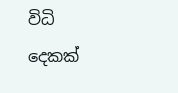විධි දෙකක්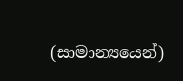(සාමාන්‍යයෙන්)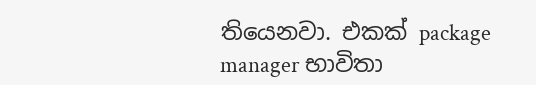තියෙනවා. එකක් package manager භාවිතා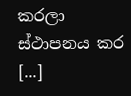කරලා ස්ථාපනය කර [...]